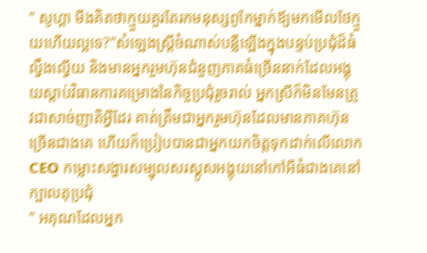" សូហ្គា មីងគិតថាក្មួយគួរតែរកមនុស្សពូកែម្នាក់ឪ្យមកមើលថែក្មួយហើយល្អទេ?"សំឡេងស្ត្រីចំណាស់បន្លឺឡើងក្នុងបន្ទប់ប្រជុំដ៏ធំល្វឹងល្វើយ និងមានអ្នករួមហ៊ុនជំនួញភាគធំច្រើននាក់ដែលអង្គុយស្ដាប់វិធានការគម្រោងនៃកិច្ចប្រជុំរួចរាល់ អ្នកស្រីក៏មិនមែនត្រូវជាសាច់ញាតិអ្វីដែរ គាត់ត្រឹមជាអ្នករួមហ៊ុនដែលមានភាគហ៊ុនច្រើនជាងគេ ហើយក៏ប្រៀបបានជាអ្នកយកចិត្តទុកដាក់លើលោក CEO កម្លោះសង្ហារសម្បុលសរស្គូសអង្គុយនៅកៅអីធំជាងគេនៅក្បាលតុប្រជុំ
" អគុណដែលអ្នក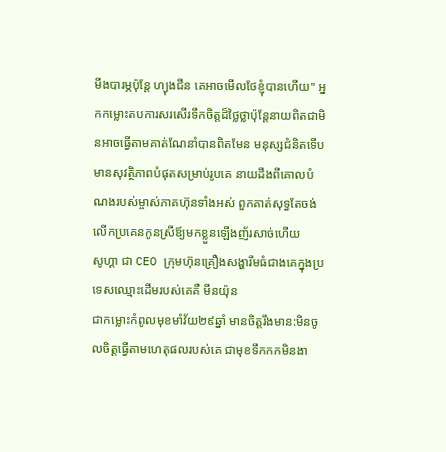មីងបារម្ភប៉ុន្តែ ហ្យុងជីន គេអាចមើលថែខ្ញុំបានហើយ" អ្នកកម្លោះតបការសរសើរទឹកចិត្តដ៏ថ្លៃថ្លាប៉ុន្តែនាយពិតជាមិនអាចធ្វើតាមគាត់ណែនាំបានពិតមែន មនុស្សជំនិតទើបមានសុវត្ថិភាពបំផុតសម្រាប់រូបគេ នាយដឹងពីគោលបំណងរបស់ម្ចាស់ភាគហ៊ុនទាំងអស់ ពួកគាត់សុទ្ធតែចង់លើកប្រគេនកូនស្រីឪ្យមកខ្លួនឡើងញ័រសាច់ហើយ
សូហ្គា ជា CEO ក្រុមហ៊ុនគ្រឿងសង្ហារឹមធំជាងគេក្នុងប្រទេសឈ្មោះដើមរបស់គេគឺ មីនយ៉ុន
ជាកម្លោះកំពូលមុខមាំវ័យ២៩ឆ្នាំ មានចិត្តរឹងមាន:មិនចូលចិត្តធ្វើតាមហេតុផលរបស់គេ ជាមុខទឹកកកមិនងា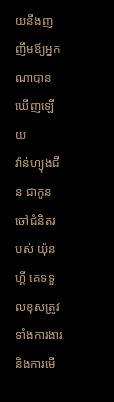យនឹងញញឹមឪ្យអ្នកណាបានឃើញឡើយ
វ៉ាន់ហ្យុងជីន ជាកូនចៅជំនិតរបស់ យ៉ុនហ្គី គេទទួលខុសត្រូវទាំងការងារនិងការមើ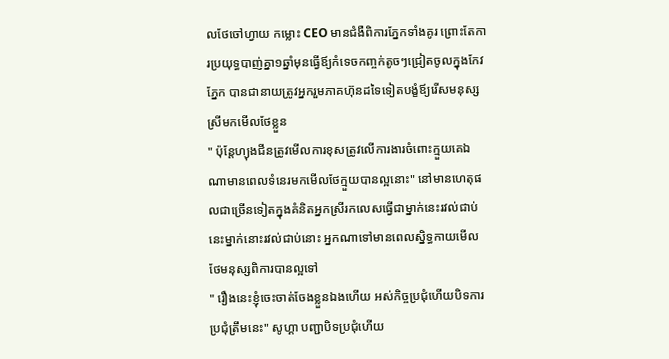លថែចៅហ្វាយ កម្លោះ CEO មានជំងឺពិការភ្នែកទាំងគូរ ព្រោះតែការប្រយុទ្ធបាញ់គ្នា១ឆ្នាំមុនធ្វើឪ្យកំទេចកញ្ចក់តូចៗជ្រៀតចូលក្នុងកែវភ្នែក បានជានាយត្រូវអ្នករួមភាគហ៊ុនដទៃទៀតបង្ខំឪ្យរើសមនុស្សស្រីមកមើលថែខ្លួន
" ប៉ុន្តែហ្យុងជីនត្រូវមើលការខុសត្រូវលើការងារចំពោះក្មួយគេឯណាមានពេលទំនេរមកមើលថែក្មួយបានល្អនោះ" នៅមានហេតុផលជាច្រើនទៀតក្នុងគំនិតអ្នកស្រីរកលេសធ្វើជាម្នាក់នេះរវល់ជាប់នេះម្នាក់នោះរវល់ជាប់នោះ អ្នកណាទៅមានពេលស្និទ្ធកាយមើលថែមនុស្សពិការបានល្អទៅ
" រឿងនេះខ្ញុំចេះចាត់ចែងខ្លួនឯងហើយ អស់កិច្ចប្រជុំហើយបិទការប្រជុំត្រឹមនេះ" សូហ្គា បញ្ជាបិទប្រជុំហើយ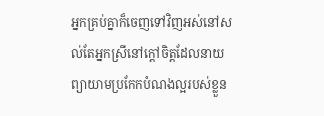អ្នកគ្រប់គ្នាក៏ចេញទៅវិញអស់នៅសល់តែអ្នកស្រីនៅក្ដៅចិត្តដែលនាយព្យាយាមប្រកែកបំណងល្អរបស់ខ្លួន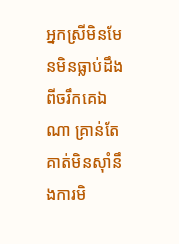អ្នកស្រីមិនមែនមិនធ្លាប់ដឹងពីចរឹកគេឯណា គ្រាន់តែគាត់មិនស៊ាំនឹងការមិ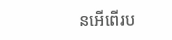នអើពើរប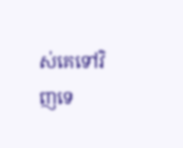ស់គេទៅវិញទេ